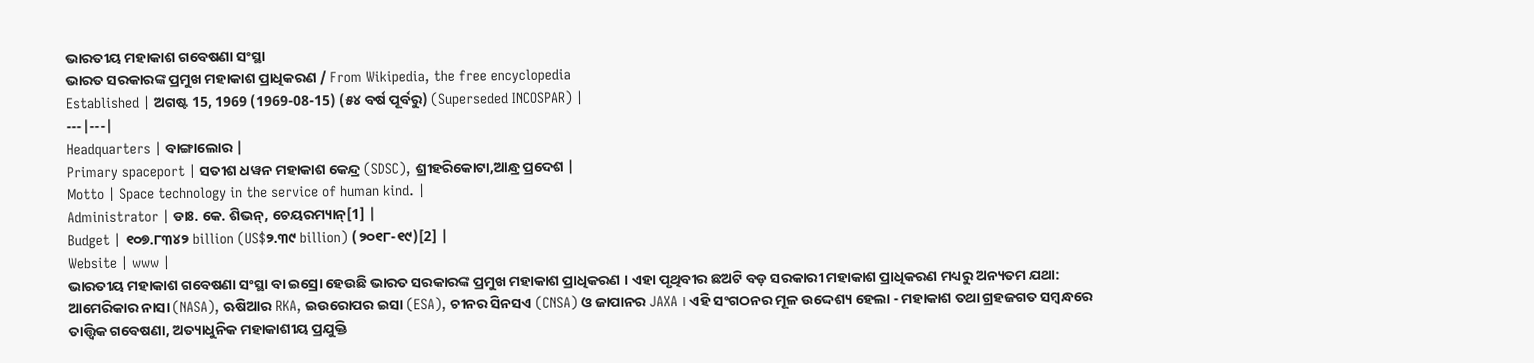ଭାରତୀୟ ମହାକାଶ ଗବେଷଣା ସଂସ୍ଥା
ଭାରତ ସରକାରଙ୍କ ପ୍ରମୁଖ ମହାକାଶ ପ୍ରାଧିକରଣ / From Wikipedia, the free encyclopedia
Established | ଅଗଷ୍ଟ 15, 1969 (1969-08-15) (୫୪ ବର୍ଷ ପୂର୍ବରୁ) (Superseded INCOSPAR) |
---|---|
Headquarters | ବାଙ୍ଗାଲୋର |
Primary spaceport | ସତୀଶ ଧୱନ ମହାକାଶ କେନ୍ଦ୍ର (SDSC), ଶ୍ରୀହରିକୋଟା,ଆନ୍ଧ୍ର ପ୍ରଦେଶ |
Motto | Space technology in the service of human kind. |
Administrator | ଡାଃ. କେ. ଶିଭନ୍, ଚେୟରମ୍ୟାନ୍[1] |
Budget | ୧୦୭.୮୩୪୨ billion (US$୨.୩୯ billion) (୨୦୧୮-୧୯)[2] |
Website | www |
ଭାରତୀୟ ମହାକାଶ ଗବେଷଣା ସଂସ୍ଥା ବା ଇସ୍ରୋ ହେଉଛି ଭାରତ ସରକାରଙ୍କ ପ୍ରମୁଖ ମହାକାଶ ପ୍ରାଧିକରଣ । ଏହା ପୃଥିବୀର ଛଅଟି ବଡ଼ ସରକାରୀ ମହାକାଶ ପ୍ରାଧିକରଣ ମଧ୍ୟରୁ ଅନ୍ୟତମ ଯଥା: ଆମେରିକାର ନାସା (NASA), ଋଷିଆର RKA, ଇଉରୋପର ଇସା (ESA), ଚୀନର ସିନସଏ (CNSA) ଓ ଜାପାନର JAXA । ଏହି ସଂଗଠନର ମୂଳ ଉଦ୍ଦେଶ୍ୟ ହେଲା - ମହାକାଶ ତଥା ଗ୍ରହଜଗତ ସମ୍ବନ୍ଧରେ ତାତ୍ତ୍ୱିକ ଗବେଷଣା, ଅତ୍ୟାଧୁନିକ ମହାକାଶୀୟ ପ୍ରଯୁକ୍ତି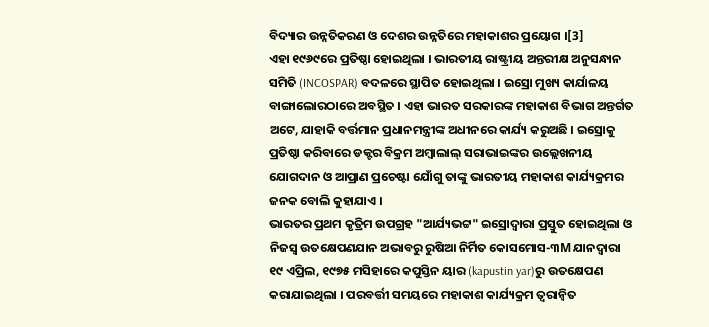ବିଦ୍ୟାର ଉନ୍ନତିକରଣ ଓ ଦେଶର ଉନ୍ନତିରେ ମହାକାଶର ପ୍ରୟୋଗ ।[3]
ଏହା ୧୯୬୯ରେ ପ୍ରତିଷ୍ଠା ହୋଇଥିଲା । ଭାରତୀୟ ରାଷ୍ଟ୍ରୀୟ ଅନ୍ତରୀକ୍ଷ ଅନୁସନ୍ଧାନ ସମିତି (INCOSPAR) ବଦଳରେ ସ୍ଥାପିତ ହୋଇଥିଲା । ଇସ୍ରୋ ମୁଖ୍ୟ କାର୍ଯାଳୟ ବାଙ୍ଗାଲୋରଠାରେ ଅବସ୍ଥିତ । ଏହା ଭାରତ ସରକାରଙ୍କ ମହାକାଶ ବିଭାଗ ଅନ୍ତର୍ଗତ ଅଟେ, ଯାହାକି ବର୍ତ୍ତମାନ ପ୍ରଧାନମନ୍ତ୍ରୀଙ୍କ ଅଧୀନରେ କାର୍ଯ୍ୟ କରୁଅଛି । ଇସ୍ରୋକୁ ପ୍ରତିଷ୍ଠା କରିବାରେ ଡକ୍ଟର ବିକ୍ରମ ଅମ୍ବାଲାଲ୍ ସରାଭାଇଙ୍କର ଉଲ୍ଲେଖନୀୟ ଯୋଗଦାନ ଓ ଆପ୍ରାଣ ପ୍ରଚେଷ୍ଟା ଯୋଁଗୁ ତାଙ୍କୁ ଭାରତୀୟ ମହାକାଶ କାର୍ଯ୍ୟକ୍ରମର ଜନକ ବୋଲି କୁହାଯାଏ ।
ଭାରତର ପ୍ରଥମ କୃତ୍ରିମ ଉପଗ୍ରହ "ଆର୍ଯ୍ୟଭଟ୍ଟ" ଇସ୍ରୋଦ୍ୱାରା ପ୍ରସ୍ତୁତ ହୋଇଥିଲା ଓ ନିଜସ୍ୱ ଉତକ୍ଷେପଣଯାନ ଅଭାବରୁ ରୁଷିଆ ନିର୍ମିତ କୋସମୋସ-୩M ଯାନଦ୍ୱାରା ୧୯ ଏପ୍ରିଲ, ୧୯୭୫ ମସିହାରେ କପୁସ୍ତିନ ୟାର (kapustin yar)ରୁ ଉତକ୍ଷେପଣ କରାଯାଇଥିଲା । ପରବର୍ତ୍ତୀ ସମୟରେ ମହାକାଶ କାର୍ଯ୍ୟକ୍ରମ ତ୍ୱରାନ୍ୱିତ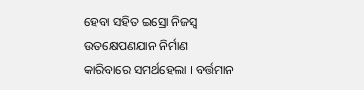ହେବା ସହିତ ଇସ୍ରୋ ନିଜସ୍ୱ ଉତକ୍ଷେପଣଯାନ ନିର୍ମାଣ କାରିବାରେ ସମର୍ଥହେଲା । ବର୍ତ୍ତମାନ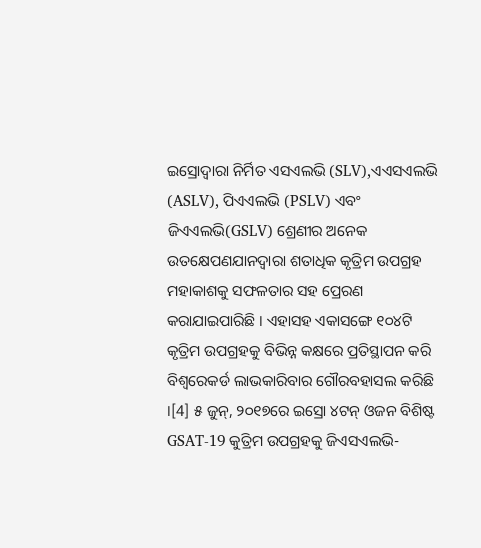ଇସ୍ରୋଦ୍ୱାରା ନିର୍ମିତ ଏସଏଲଭି (SLV),ଏଏସଏଲଭି (ASLV), ପିଏଏଲଭି (PSLV) ଏବଂ ଜିଏଏଲଭି(GSLV) ଶ୍ରେଣୀର ଅନେକ ଉତକ୍ଷେପଣଯାନଦ୍ୱାରା ଶତାଧିକ କୃତ୍ରିମ ଉପଗ୍ରହ ମହାକାଶକୁ ସଫଳତାର ସହ ପ୍ରେରଣ କରାଯାଇପାରିଛି । ଏହାସହ ଏକାସଙ୍ଗେ ୧୦୪ଟି କୃତ୍ରିମ ଉପଗ୍ରହକୁ ବିଭିନ୍ନ କକ୍ଷରେ ପ୍ରତିସ୍ଥାପନ କରି ବିଶ୍ୱରେକର୍ଡ ଲାଭକାରିବାର ଗୌରବହାସଲ କରିଛି ।[4] ୫ ଜୁନ୍, ୨୦୧୭ରେ ଇସ୍ରୋ ୪ଟନ୍ ଓଜନ ବିଶିଷ୍ଟ GSAT-19 କୁତ୍ରିମ ଉପଗ୍ରହକୁ ଜିଏସଏଲଭି-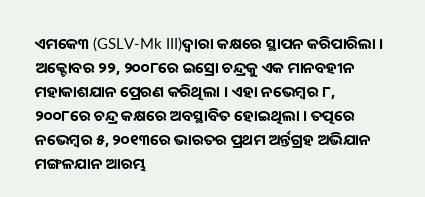ଏମକେ୩ (GSLV-Mk III)ଦ୍ୱାରା କକ୍ଷରେ ସ୍ଥାପନ କରିପାରିଲା ।
ଅକ୍ଟୋବର ୨୨, ୨୦୦୮ରେ ଇସ୍ରୋ ଚନ୍ଦ୍ରକୁ ଏକ ମାନବହୀନ ମହାକାଶଯାନ ପ୍ରେରଣ କରିଥିଲା । ଏହା ନଭେମ୍ବର ୮, ୨୦୦୮ରେ ଚନ୍ଦ୍ର କକ୍ଷରେ ଅବସ୍ଥାବିତ ହୋଇଥିଲା । ତତ୍ପରେ ନଭେମ୍ବର ୫, ୨୦୧୩ରେ ଭାରତର ପ୍ରଥମ ଅର୍ନ୍ତଗ୍ରହ ଅଭିଯାନ ମଙ୍ଗଳଯାନ ଆରମ୍ଭ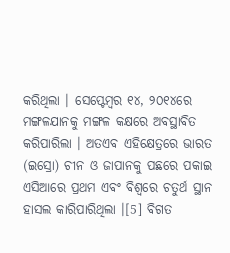କରିଥିଲା । ସେପ୍ଟେମ୍ବର ୧୪, ୨୦୧୪ରେ ମଙ୍ଗଳଯାନକୁ ମଙ୍ଗଳ କକ୍ଷରେ ଅବସ୍ଥାବିତ କରିପାରିଲା । ଅତଏବ ଏହିକ୍ଷେତ୍ରରେ ଭାରତ (ଇସ୍ରୋ) ଚୀନ ଓ ଜାପାନକୁ ପଛରେ ପକାଇ ଏସିଆରେ ପ୍ରଥମ ଏବଂ ବିଶ୍ୱରେ ଚତୁର୍ଥ ସ୍ଥାନ ହାସଲ କାରିପାରିଥିଲା ।[5] ବିଗତ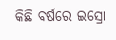କିଛି ବର୍ଷରେ ଇସ୍ରୋ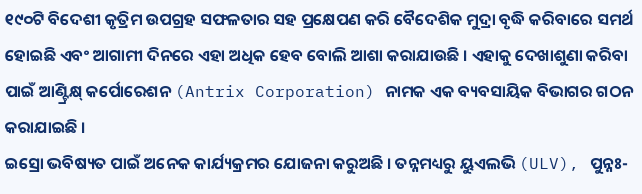୧୯୦ଟି ବିଦେଶୀ କୃତ୍ରିମ ଉପଗ୍ରହ ସଫଳତାର ସହ ପ୍ରକ୍ଷେପଣ କରି ବୈଦେଶିକ ମୁଦ୍ରା ବୃଦ୍ଧି କରିବାରେ ସମର୍ଥ ହୋଇଛି ଏବଂ ଆଗାମୀ ଦିନରେ ଏହା ଅଧିକ ହେବ ବୋଲି ଆଶା କରାଯାଉଛି । ଏହାକୁ ଦେଖାଶୁଣା କରିବା ପାଇଁ ଆଣ୍ଟ୍ରିକ୍ଷ୍ କର୍ପୋରେଶନ (Antrix Corporation) ନାମକ ଏକ ବ୍ୟବସାୟିକ ବିଭାଗର ଗଠନ କରାଯାଇଛି ।
ଇସ୍ରୋ ଭବିଷ୍ୟତ ପାଇଁ ଅନେକ କାର୍ଯ୍ୟକ୍ରମର ଯୋଜନା କରୁଅଛି । ତନ୍ନମଧ୍ୟରୁ ୟୁଏଲଭି (ULV), ପୁନ୍ନଃ-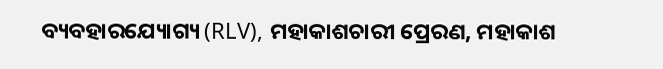ବ୍ୟବହାରଯ୍ୟୋଗ୍ୟ (RLV), ମହାକାଶଚାରୀ ପ୍ରେରଣ, ମହାକାଶ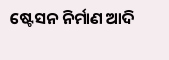ଷ୍ଟେସନ ନିର୍ମାଣ ଆଦି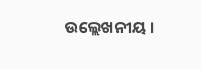ଉଲ୍ଲେଖନୀୟ ।